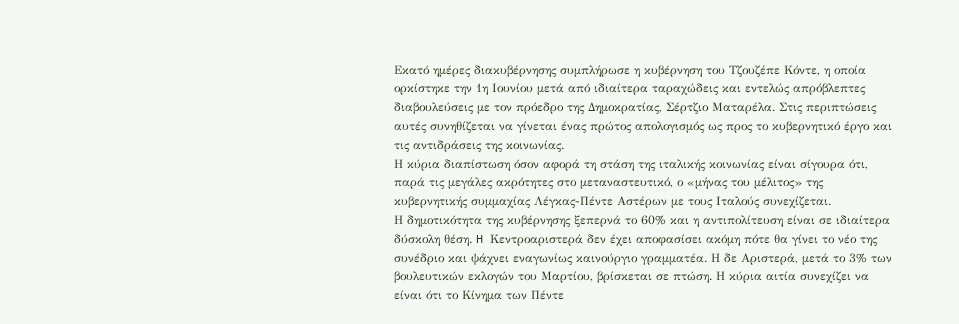Εκατό ημέρες διακυβέρνησης συμπλήρωσε η κυβέρνηση του Τζουζέπε Κόντε, η οποία ορκίστηκε την 1η Ιουνίου μετά από ιδιαίτερα ταραχώδεις και εντελώς απρόβλεπτες διαβουλεύσεις με τον πρόεδρο της Δημοκρατίας, Σέρτζιο Ματαρέλα. Στις περιπτώσεις αυτές συνηθίζεται να γίνεται ένας πρώτος απολογισμός ως προς το κυβερνητικό έργο και τις αντιδράσεις της κοινωνίας.
Η κύρια διαπίστωση όσον αφορά τη στάση της ιταλικής κοινωνίας είναι σίγουρα ότι, παρά τις μεγάλες ακρότητες στο μεταναστευτικό, ο «μήνας του μέλιτος» της κυβερνητικής συμμαχίας Λέγκας-Πέντε Αστέρων με τους Ιταλούς συνεχίζεται.
Η δημοτικότητα της κυβέρνησης ξεπερνά το 60% και η αντιπολίτευση είναι σε ιδιαίτερα δύσκολη θέση. H Κεντροαριστερά δεν έχει αποφασίσει ακόμη πότε θα γίνει το νέο της συνέδριο και ψάχνει εναγωνίως καινούργιο γραμματέα. Η δε Αριστερά, μετά το 3% των βουλευτικών εκλογών του Μαρτίου, βρίσκεται σε πτώση. Η κύρια αιτία συνεχίζει να είναι ότι το Κίνημα των Πέντε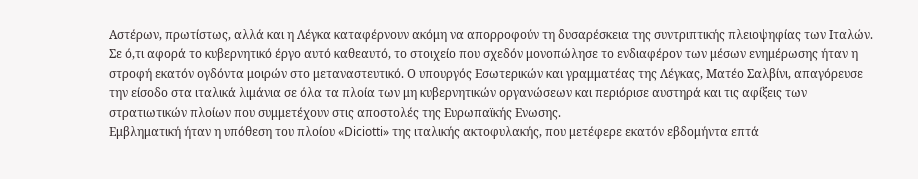Αστέρων, πρωτίστως, αλλά και η Λέγκα καταφέρνουν ακόμη να απορροφούν τη δυσαρέσκεια της συντριπτικής πλειοψηφίας των Ιταλών.
Σε ό,τι αφορά το κυβερνητικό έργο αυτό καθεαυτό, το στοιχείο που σχεδόν μονοπώλησε το ενδιαφέρον των μέσων ενημέρωσης ήταν η στροφή εκατόν ογδόντα μοιρών στο μεταναστευτικό. Ο υπουργός Εσωτερικών και γραμματέας της Λέγκας, Ματέο Σαλβίνι, απαγόρευσε την είσοδο στα ιταλικά λιμάνια σε όλα τα πλοία των μη κυβερνητικών οργανώσεων και περιόρισε αυστηρά και τις αφίξεις των στρατιωτικών πλοίων που συμμετέχουν στις αποστολές της Ευρωπαϊκής Ενωσης.
Εμβληματική ήταν η υπόθεση του πλοίου «Diciotti» της ιταλικής ακτοφυλακής, που μετέφερε εκατόν εβδομήντα επτά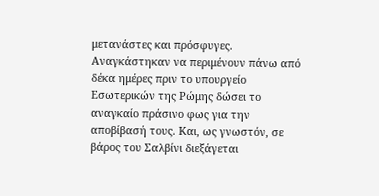μετανάστες και πρόσφυγες. Αναγκάστηκαν να περιμένουν πάνω από δέκα ημέρες πριν το υπουργείο Εσωτερικών της Ρώμης δώσει το αναγκαίο πράσινο φως για την αποβίβασή τους. Και, ως γνωστόν, σε βάρος του Σαλβίνι διεξάγεται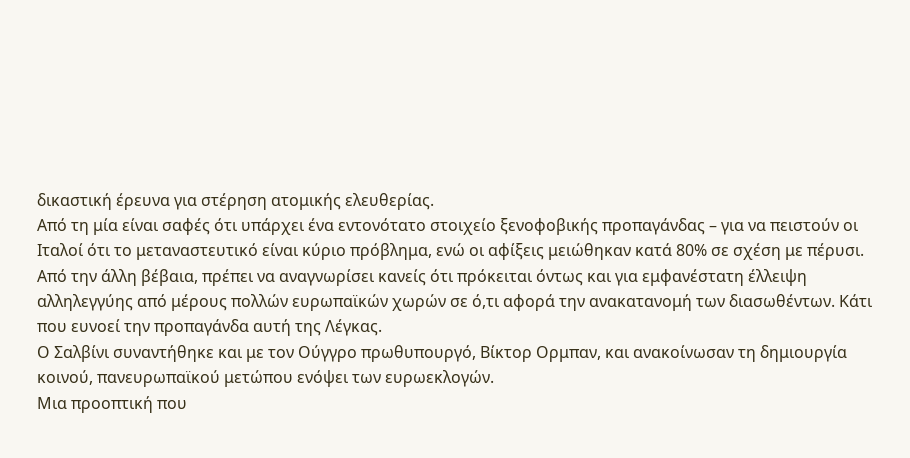δικαστική έρευνα για στέρηση ατομικής ελευθερίας.
Από τη μία είναι σαφές ότι υπάρχει ένα εντονότατο στοιχείο ξενοφοβικής προπαγάνδας – για να πειστούν οι Ιταλοί ότι το μεταναστευτικό είναι κύριο πρόβλημα, ενώ οι αφίξεις μειώθηκαν κατά 80% σε σχέση με πέρυσι.
Από την άλλη βέβαια, πρέπει να αναγνωρίσει κανείς ότι πρόκειται όντως και για εμφανέστατη έλλειψη αλληλεγγύης από μέρους πολλών ευρωπαϊκών χωρών σε ό,τι αφορά την ανακατανομή των διασωθέντων. Κάτι που ευνοεί την προπαγάνδα αυτή της Λέγκας.
Ο Σαλβίνι συναντήθηκε και με τον Ούγγρο πρωθυπουργό, Βίκτορ Ορμπαν, και ανακοίνωσαν τη δημιουργία κοινού, πανευρωπαϊκού μετώπου ενόψει των ευρωεκλογών.
Μια προοπτική που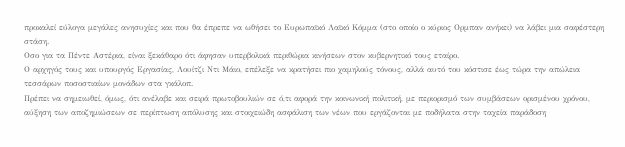προκαλεί εύλογα μεγάλες ανησυχίες και που θα έπρεπε να ωθήσει το Ευρωπαϊκό Λαϊκό Κόμμα (στο οποίο ο κύριος Ορμπαν ανήκει) να λάβει μια σαφέστερη στάση.
Οσο για τα Πέντε Αστέρια, είναι ξεκάθαρο ότι άφησαν υπερβολικά περιθώρια κινήσεων στον κυβερνητικό τους εταίρο.
Ο αρχηγός τους και υπουργός Εργασίας, Λουίτζι Ντι Μάιο, επέλεξε να κρατήσει πιο χαμηλούς τόνους, αλλά αυτό του κόστισε έως τώρα την απώλεια τεσσάρων ποσοστιαίων μονάδων στα γκάλοπ.
Πρέπει να σημειωθεί, όμως, ότι ανέλαβε και σειρά πρωτοβουλιών σε ό,τι αφορά την κοινωνική πολιτική, με περιορισμό των συμβάσεων ορισμένου χρόνου, αύξηση των αποζημιώσεων σε περίπτωση απόλυσης και στοιχειώδη ασφάλιση των νέων που εργάζονται με ποδήλατα στην ταχεία παράδοση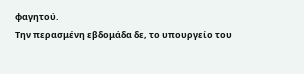φαγητού.
Την περασμένη εβδομάδα δε, το υπουργείο του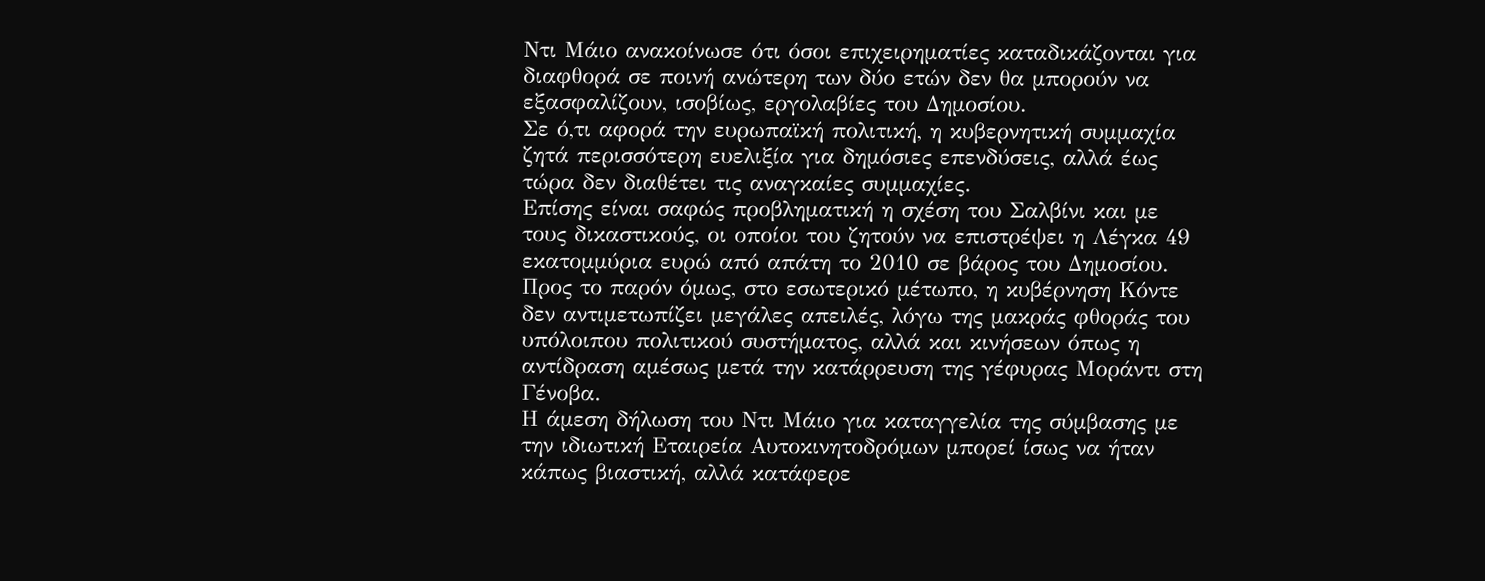Ντι Μάιο ανακοίνωσε ότι όσοι επιχειρηματίες καταδικάζονται για διαφθορά σε ποινή ανώτερη των δύο ετών δεν θα μπορούν να εξασφαλίζουν, ισοβίως, εργολαβίες του Δημοσίου.
Σε ό,τι αφορά την ευρωπαϊκή πολιτική, η κυβερνητική συμμαχία ζητά περισσότερη ευελιξία για δημόσιες επενδύσεις, αλλά έως τώρα δεν διαθέτει τις αναγκαίες συμμαχίες.
Επίσης είναι σαφώς προβληματική η σχέση του Σαλβίνι και με τους δικαστικούς, οι οποίοι του ζητούν να επιστρέψει η Λέγκα 49 εκατομμύρια ευρώ από απάτη το 2010 σε βάρος του Δημοσίου.
Προς το παρόν όμως, στο εσωτερικό μέτωπο, η κυβέρνηση Κόντε δεν αντιμετωπίζει μεγάλες απειλές, λόγω της μακράς φθοράς του υπόλοιπου πολιτικού συστήματος, αλλά και κινήσεων όπως η αντίδραση αμέσως μετά την κατάρρευση της γέφυρας Μοράντι στη Γένοβα.
Η άμεση δήλωση του Ντι Μάιο για καταγγελία της σύμβασης με την ιδιωτική Εταιρεία Αυτοκινητοδρόμων μπορεί ίσως να ήταν κάπως βιαστική, αλλά κατάφερε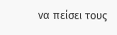να πείσει τους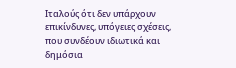Ιταλούς ότι δεν υπάρχουν επικίνδυνες, υπόγειες σχέσεις, που συνδέουν ιδιωτικά και δημόσια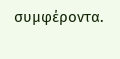συμφέροντα.